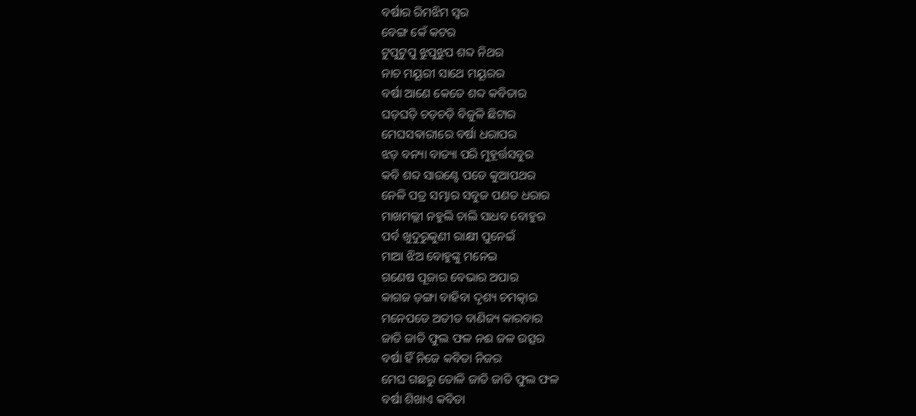ବର୍ଷାର ରିମଝିମ ସ୍ୱର
ବେଙ୍ଗ କେଁ କଟର
ଟୁପୁଟୁପୁ ଝୁପୁଝୁପ ଶବ୍ଦ ନିଥର
ନାଚ ମୟୂରୀ ସାଥେ ମୟୂରର
ବର୍ଷା ଆଣେ କେତେ ଶବ୍ଦ କବିତାର
ଘଡ଼ଘଡ଼ି ଚଡ଼ଚଡ଼ି ବିଜୁଳି ଛିଟାର
ମେଘସଵାରୀରେ ବର୍ଷା ଧରାପର
ଝଡ଼ ବନ୍ୟା ବାତ୍ୟା ପରି ମୁହୂର୍ତ୍ତସବୁର
କବି ଶବ୍ଦ ସାଉଣ୍ଟେ ପଡେ କୁଆପଥର
ନେଳି ପତ୍ର ସମ୍ଭାର ସବୁଜ ପଣତ ଧରାର
ମାଖମଲ୍ଲୀ ନହୁଲି ଚାଲି ସାଧବ ବୋହୁର
ପର୍ବ ଖୁଦୁରୁକୁଣୀ ରାକ୍ଷୀ ପୁନେଇଁ
ମାଆ ଝିଅ ବୋହୁଙ୍କୁ ମନେଇ
ଗଣେଷ ପୂଜାର ବେଭାର ଅପାର
କାଗଜ ଡ଼ଙ୍ଗା ବାହିବା ଦୃଶ୍ୟ ଚମତ୍କାର
ମନେପଡେ ଅତୀତ ବାଣିଜ୍ୟ କାରବାର
ଜାତି ଜାତି ଫୁଲ ଫଳ ନଈ ଜଳ ଉତ୍ସର
ବର୍ଷା ହିଁ ନିଜେ କବିତା ନିଜର
ମେଘ ଗଛରୁ ତୋଳି ଜାତି ଜାତି ଫୁଲ ଫଳ
ବର୍ଷା ଶିଖାଏ କବିତା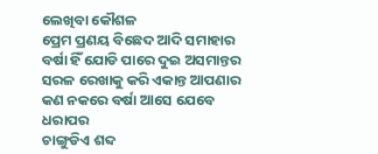ଲେଖିବା କୌଶଳ
ପ୍ରେମ ପ୍ରଣୟ ବିଛେଦ ଆଦି ସମାହାର
ବର୍ଷା ହିଁ ଯୋଡି ପାରେ ଦୁଇ ଅସମାନ୍ତର
ସରଳ ରେଖାକୁ କରି ଏକାନ୍ତ ଆପଣାର
କଣ ନକରେ ବର୍ଷା ଆସେ ଯେବେ ଧରାପର
ଚାଙ୍ଗୁଡିଏ ଶବ୍ଦ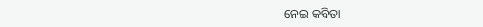ନେଇ କବିତା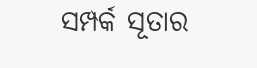ସମ୍ପର୍କ ସୂତାର